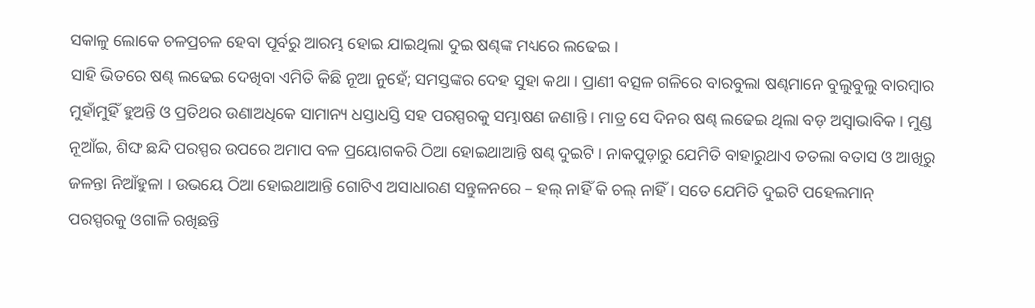ସକାଳୁ ଲୋକେ ଚଳପ୍ରଚଳ ହେବା ପୂର୍ବରୁ ଆରମ୍ଭ ହୋଇ ଯାଇଥିଲା ଦୁଇ ଷଣ୍ଢଙ୍କ ମଧ୍ୟରେ ଲଢେଇ ।
ସାହି ଭିତରେ ଷଣ୍ଢ ଲଢେଇ ଦେଖିବା ଏମିତି କିଛି ନୂଆ ନୁହେଁ; ସମସ୍ତଙ୍କର ଦେହ ସୁହା କଥା । ପ୍ରାଣୀ ବତ୍ସଳ ଗଳିରେ ବାରବୁଲା ଷଣ୍ଢମାନେ ବୁଲୁବୁଲୁ ବାରମ୍ବାର ମୁହାଁମୁହିଁ ହୁଅନ୍ତି ଓ ପ୍ରତିଥର ଉଣାଅଧିକେ ସାମାନ୍ୟ ଧସ୍ତାଧସ୍ତି ସହ ପରସ୍ପରକୁ ସମ୍ଭାଷଣ ଜଣାନ୍ତି । ମାତ୍ର ସେ ଦିନର ଷଣ୍ଢ ଲଢେଇ ଥିଲା ବଡ଼ ଅସ୍ଵାଭାବିକ । ମୁଣ୍ଡ ନୂଆଁଇ, ଶିଙ୍ଘ ଛନ୍ଦି ପରସ୍ପର ଉପରେ ଅମାପ ବଳ ପ୍ରୟୋଗକରି ଠିଆ ହୋଇଥାଆନ୍ତି ଷଣ୍ଢ ଦୁଇଟି । ନାକପୁଡ଼ାରୁ ଯେମିତି ବାହାରୁଥାଏ ତତଲା ବତାସ ଓ ଆଖିରୁ ଜଳନ୍ତା ନିଆଁହୁଳା । ଉଭୟେ ଠିଆ ହୋଇଥାଆନ୍ତି ଗୋଟିଏ ଅସାଧାରଣ ସନ୍ତୁଳନରେ – ହଲ୍ ନାହିଁ କି ଚଲ୍ ନାହିଁ । ସତେ ଯେମିତି ଦୁଇଟି ପହେଲମାନ୍ ପରସ୍ପରକୁ ଓଗାଳି ରଖିଛନ୍ତି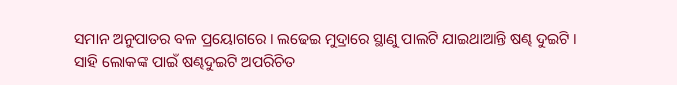ସମାନ ଅନୁପାତର ବଳ ପ୍ରୟୋଗରେ । ଲଢେଇ ମୁଦ୍ରାରେ ସ୍ଥାଣୁ ପାଲଟି ଯାଇଥାଆନ୍ତି ଷଣ୍ଢ ଦୁଇଟି ।
ସାହି ଲୋକଙ୍କ ପାଇଁ ଷଣ୍ଢଦୁଇଟି ଅପରିଚିତ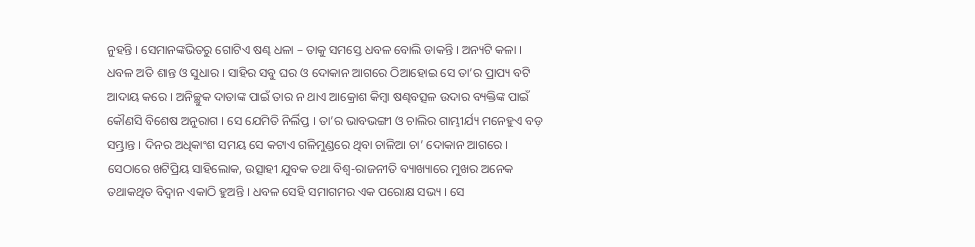ନୁହନ୍ତି । ସେମାନଙ୍କଭିତରୁ ଗୋଟିଏ ଷଣ୍ଢ ଧଳା – ତାକୁ ସମସ୍ତେ ଧବଳ ବୋଲି ଡାକନ୍ତି । ଅନ୍ୟଟି କଳା । ଧବଳ ଅତି ଶାନ୍ତ ଓ ସୁଧାର । ସାହିର ସବୁ ଘର ଓ ଦୋକାନ ଆଗରେ ଠିଆହୋଇ ସେ ତା’ର ପ୍ରାପ୍ୟ ବଟି ଆଦାୟ କରେ । ଅନିଚ୍ଛୁକ ଦାତାଙ୍କ ପାଇଁ ତାର ନ ଥାଏ ଆକ୍ରୋଶ କିମ୍ବା ଷଣ୍ଢବତ୍ସଳ ଉଦାର ବ୍ୟକ୍ତିଙ୍କ ପାଇଁ କୌଣସି ବିଶେଷ ଅନୁରାଗ । ସେ ଯେମିତି ନିର୍ଲିପ୍ତ । ତା’ର ଭାବଭଙ୍ଗୀ ଓ ଚାଲିର ଗାମ୍ଭୀର୍ଯ୍ୟ ମନେହୁଏ ବଡ଼ ସମ୍ଭ୍ରାନ୍ତ । ଦିନର ଅଧିକାଂଶ ସମୟ ସେ କଟାଏ ଗଳିମୁଣ୍ଡରେ ଥିବା ଚାଳିଆ ଚା’ ଦୋକାନ ଆଗରେ । ସେଠାରେ ଖଟିପ୍ରିୟ ସାହିଲୋକ, ଉତ୍ସାହୀ ଯୁବକ ତଥା ବିଶ୍ଵ-ରାଜନୀତି ବ୍ୟାଖ୍ୟାରେ ମୁଖର ଅନେକ ତଥାକଥିତ ବିଦ୍ବାନ ଏକାଠି ହୁଅନ୍ତି । ଧବଳ ସେହି ସମାଗମର ଏକ ପରୋକ୍ଷ ସଭ୍ୟ । ସେ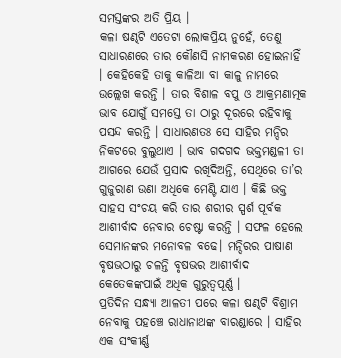ସମସ୍ତଙ୍କର ଅତି ପ୍ରିୟ ।
କଳା ଷଣ୍ଢଟି ଏତେଟା ଲୋକପ୍ରିୟ ନୁହେଁ, ତେଣୁ ସାଧାରଣରେ ତାର କୌଣସି ନାମକରଣ ହୋଇନାହିଁ । କେହିକେହି ତାକୁ କାଳିଆ ବା କାଳୁ ନାମରେ ଉଲ୍ଲେଖ କରନ୍ତି । ତାର ବିଶାଳ ବପୁ ଓ ଆକ୍ରମଣାତ୍ମକ ଭାବ ଯୋଗୁଁ ସମସ୍ତେ ତା ଠାରୁ ଦୂରରେ ରହିବାକୁ ପସନ୍ଦ କରନ୍ତି । ସାଧାରଣତଃ ସେ ସାହିର ମନ୍ଦିର ନିକଟରେ ବୁଲୁଥାଏ । ଭାବ ଗଦଗଦ ଭକ୍ତମଣ୍ଡଳୀ ତା ଆଗରେ ଯେଉଁ ପ୍ରସାଦ ରଖିଦିଅନ୍ତି, ସେଥିରେ ତା’ର ଗୁଜୁରାଣ ଉଣା ଅଧିକେ ମେଣ୍ଟି ଯାଏ । କିଛି ଭକ୍ତ ସାହସ ସଂଚୟ କରି ତାର ଶରୀର ସ୍ପର୍ଶ ପୂର୍ବକ ଆଶୀର୍ବାଦ ନେବାର ଚେଷ୍ଟା କରନ୍ତି । ସଫଳ ହେଲେ ସେମାନଙ୍କର ମନୋବଳ ବଢେ। ମନ୍ଦିରର ପାଷାଣ ବୃଷଭଠାରୁ ଚଳନ୍ତି ବୃଷଭର ଆଶୀର୍ବାଦ କେତେକଙ୍କପାଇଁ ଅଧିକ ଗୁରୁତ୍ଵପୂର୍ଣ୍ଣ ।
ପ୍ରତିଦିନ ସନ୍ଧ୍ୟା ଆଳତୀ ପରେ କଳା ଷଣ୍ଢଟି ବିଶ୍ରାମ ନେବାକୁ ପହଞ୍ଚେ ରାଧାନାଥଙ୍କ ବାରଣ୍ଡାରେ । ସାହିର ଏକ ସଂକୀର୍ଣ୍ଣ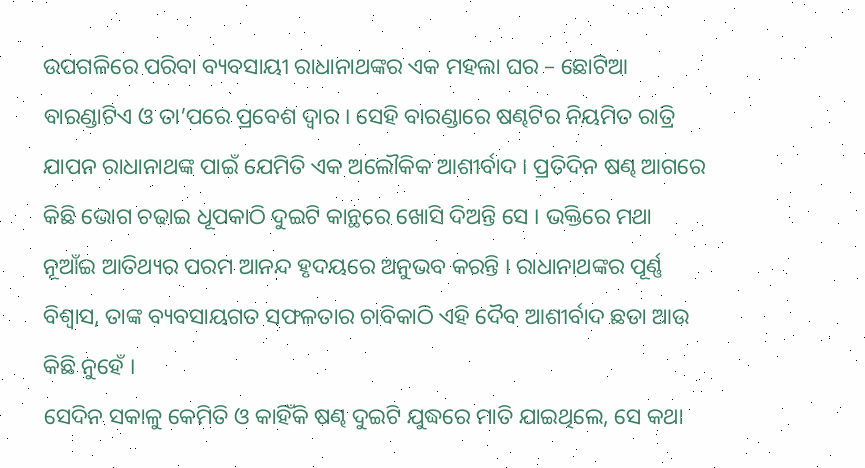ଉପଗଳିରେ ପରିବା ବ୍ୟବସାୟୀ ରାଧାନାଥଙ୍କର ଏକ ମହଲା ଘର – ଛୋଟିଆ ବାରଣ୍ଡାଟିଏ ଓ ତା’ପରେ ପ୍ରବେଶ ଦ୍ଵାର । ସେହି ବାରଣ୍ଡାରେ ଷଣ୍ଢଟିର ନିୟମିତ ରାତ୍ରି ଯାପନ ରାଧାନାଥଙ୍କ ପାଇଁ ଯେମିତି ଏକ ଅଲୌକିକ ଆଶୀର୍ବାଦ । ପ୍ରତିଦିନ ଷଣ୍ଢ ଆଗରେ କିଛି ଭୋଗ ଚଢାଇ ଧୂପକାଠି ଦୁଇଟି କାନ୍ଥରେ ଖୋସି ଦିଅନ୍ତି ସେ । ଭକ୍ତିରେ ମଥା ନୂଆଁଇ ଆତିଥ୍ୟର ପରମ ଆନନ୍ଦ ହୃଦୟରେ ଅନୁଭବ କରନ୍ତି । ରାଧାନାଥଙ୍କର ପୂର୍ଣ୍ଣ ବିଶ୍ଵାସ, ତାଙ୍କ ବ୍ୟବସାୟଗତ ସଫଳତାର ଚାବିକାଠି ଏହି ଦୈବ ଆଶୀର୍ବାଦ ଛଡା ଆଉ କିଛି ନୁହେଁ ।
ସେଦିନ ସକାଳୁ କେମିତି ଓ କାହିଁକି ଷଣ୍ଢ ଦୁଇଟି ଯୁଦ୍ଧରେ ମାତି ଯାଇଥିଲେ, ସେ କଥା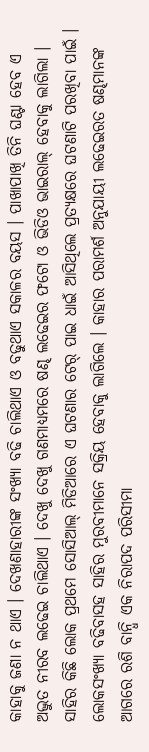କାହାକୁ ଜଣା ନ ଥାଏ । ଦେଖଣାହାରୀଙ୍କ ସଂଖ୍ୟା ବଢି ଚାଲିଥାଏ ଓ ବଢୁଥାଏ ସକାଳର ବୟସ । ପାଖାପାଖି ତିନି ଘଣ୍ଟା ହେବ ଏ ଅଦ୍ଭୁତ ନୀରବ ଲଢେଇ ଚାଲିଥାଏ । ଦେଖୁ ଦେଖୁ ଗଣମାଧ୍ୟମରେ ଷଣ୍ଢ ଲଢେଇର ଫଟୋ ଓ ଭିଡିଓ ଭାଇରାଲ୍ ହେବାକୁ ଲାଗିଲା । ସାହିର କିଛି ଲୋକ ପ୍ରଥମେ ସୋସିଆଲ୍ ମିଡିଆରେ ଏ ଘଟଣାର ଟେର୍ ପାଇ ଧାଇଁ ଆସିଥିଲେ ପ୍ରତ୍ୟକ୍ଷରେ ଘଟଣାଟି ପରଖିବା ପାଇଁ । ଲୋକସଂଖ୍ୟା ବଢିବାସହ ସାହିର ମୁରବୀମାନେ ସକ୍ରିୟ ହେବାକୁ ଲାଗିଲେ । କାହାର ପରାମର୍ଶ ଅନୁଯାୟୀ ଲଢେଇରତ ଷଣ୍ଢମାନଙ୍କ ଆଗରେ ରଶି ବାନ୍ଧି ଏକ ନିରାପଦ ପରିସୀମା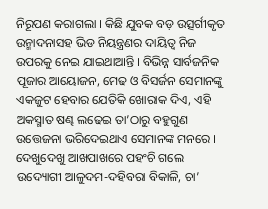ନିରୂପଣ କରାଗଲା । କିଛି ଯୁବକ ବଡ଼ ଉତ୍ସର୍ଗୀକୃତ ଉନ୍ମାଦନାସହ ଭିଡ ନିୟନ୍ତ୍ରଣର ଦାୟିତ୍ଵ ନିଜ ଉପରକୁ ନେଇ ଯାଇଥାଆନ୍ତି । ବିଭିନ୍ନ ସାର୍ବଜନିକ ପୂଜାର ଆୟୋଜନ, ମେଢ ଓ ବିସର୍ଜନ ସେମାନଙ୍କୁ ଏକଜୁଟ ହେବାର ଯେତିକି ଖୋରାକ ଦିଏ, ଏହି ଅକସ୍ମାତ ଷଣ୍ଢ ଲଢେଇ ତା’ଠାରୁ ବହୁଗୁଣ ଉତ୍ତେଜନା ଭରିଦେଇଥାଏ ସେମାନଙ୍କ ମନରେ । ଦେଖୁଦେଖୁ ଆଖପାଖରେ ପହଂଚି ଗଲେ ଉଦ୍ୟୋଗୀ ଆଳୁଦମ-ଦହିବରା ବିକାଳି, ଚା’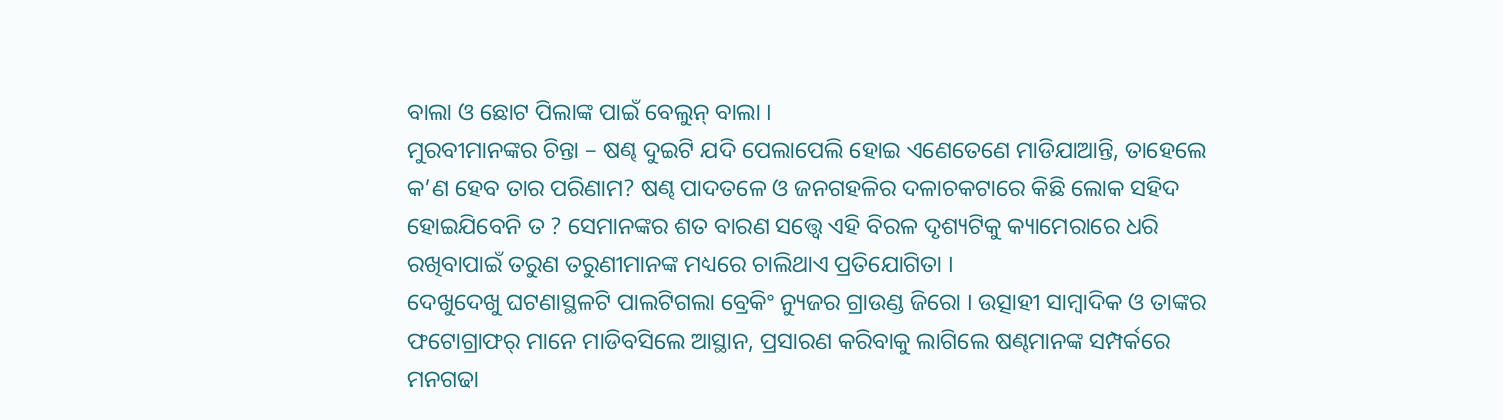ବାଲା ଓ ଛୋଟ ପିଲାଙ୍କ ପାଇଁ ବେଲୁନ୍ ବାଲା ।
ମୁରବୀମାନଙ୍କର ଚିନ୍ତା – ଷଣ୍ଢ ଦୁଇଟି ଯଦି ପେଲାପେଲି ହୋଇ ଏଣେତେଣେ ମାଡିଯାଆନ୍ତି, ତାହେଲେ କ’ଣ ହେବ ତାର ପରିଣାମ? ଷଣ୍ଢ ପାଦତଳେ ଓ ଜନଗହଳିର ଦଳାଚକଟାରେ କିଛି ଲୋକ ସହିଦ ହୋଇଯିବେନି ତ ? ସେମାନଙ୍କର ଶତ ବାରଣ ସତ୍ତ୍ଵେ ଏହି ବିରଳ ଦୃଶ୍ୟଟିକୁ କ୍ୟାମେରାରେ ଧରି ରଖିବାପାଇଁ ତରୁଣ ତରୁଣୀମାନଙ୍କ ମଧ୍ୟରେ ଚାଲିଥାଏ ପ୍ରତିଯୋଗିତା ।
ଦେଖୁଦେଖୁ ଘଟଣାସ୍ଥଳଟି ପାଲଟିଗଲା ବ୍ରେକିଂ ନ୍ୟୁଜର ଗ୍ରାଉଣ୍ଡ ଜିରୋ । ଉତ୍ସାହୀ ସାମ୍ବାଦିକ ଓ ତାଙ୍କର ଫଟୋଗ୍ରାଫର୍ ମାନେ ମାଡିବସିଲେ ଆସ୍ଥାନ, ପ୍ରସାରଣ କରିବାକୁ ଲାଗିଲେ ଷଣ୍ଢମାନଙ୍କ ସମ୍ପର୍କରେ ମନଗଢା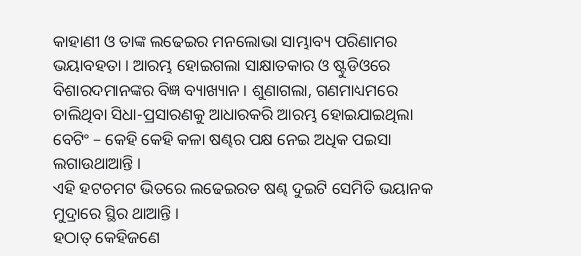କାହାଣୀ ଓ ତାଙ୍କ ଲଢେଇର ମନଲୋଭା ସାମ୍ଭାବ୍ୟ ପରିଣାମର ଭୟାବହତା । ଆରମ୍ଭ ହୋଇଗଲା ସାକ୍ଷାତକାର ଓ ଷ୍ଟୁଡିଓରେ ବିଶାରଦମାନଙ୍କର ବିଜ୍ଞ ବ୍ୟାଖ୍ୟାନ । ଶୁଣାଗଲା, ଗଣମାଧ୍ୟମରେ ଚାଲିଥିବା ସିଧା-ପ୍ରସାରଣକୁ ଆଧାରକରି ଆରମ୍ଭ ହୋଇଯାଇଥିଲା ବେଟିଂ – କେହି କେହି କଳା ଷଣ୍ଢର ପକ୍ଷ ନେଇ ଅଧିକ ପଇସା ଲଗାଉଥାଆନ୍ତି ।
ଏହି ହଟଚମଟ ଭିତରେ ଲଢେଇରତ ଷଣ୍ଢ ଦୁଇଟି ସେମିତି ଭୟାନକ ମୁଦ୍ରାରେ ସ୍ଥିର ଥାଆନ୍ତି ।
ହଠାତ୍ କେହିଜଣେ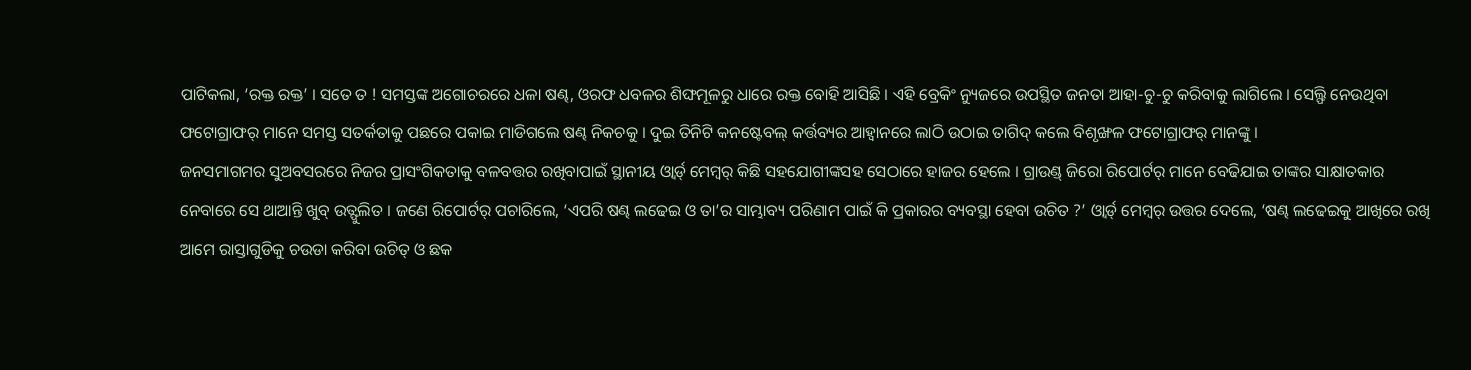ପାଟିକଲା, ‘ରକ୍ତ ରକ୍ତ’ । ସତେ ତ ! ସମସ୍ତଙ୍କ ଅଗୋଚରରେ ଧଳା ଷଣ୍ଢ, ଓରଫ ଧବଳର ଶିଙ୍ଘମୂଳରୁ ଧାରେ ରକ୍ତ ବୋହି ଆସିଛି । ଏହି ବ୍ରେକିଂ ନ୍ୟୁଜରେ ଉପସ୍ଥିତ ଜନତା ଆହା-ଚୁ-ଚୁ କରିବାକୁ ଲାଗିଲେ । ସେଲ୍ଫି ନେଉଥିବା ଫଟୋଗ୍ରାଫର୍ ମାନେ ସମସ୍ତ ସତର୍କତାକୁ ପଛରେ ପକାଇ ମାଡିଗଲେ ଷଣ୍ଢ ନିକଚକୁ । ଦୁଇ ତିନିଟି କନଷ୍ଟେବଲ୍ କର୍ତ୍ତବ୍ୟର ଆହ୍ଵାନରେ ଲାଠି ଉଠାଇ ତାଗିଦ୍ କଲେ ବିଶୃଙ୍ଖଳ ଫଟୋଗ୍ରାଫର୍ ମାନଙ୍କୁ ।
ଜନସମାଗମର ସୁଅବସରରେ ନିଜର ପ୍ରାସଂଗିକତାକୁ ବଳବତ୍ତର ରଖିବାପାଇଁ ସ୍ଥାନୀୟ ଓ୍ଵାର୍ଡ୍ ମେମ୍ବର୍ କିଛି ସହଯୋଗୀଙ୍କସହ ସେଠାରେ ହାଜର ହେଲେ । ଗ୍ରାଉଣ୍ଡ୍ ଜିରୋ ରିପୋର୍ଟର୍ ମାନେ ବେଢିଯାଇ ତାଙ୍କର ସାକ୍ଷାତକାର ନେବାରେ ସେ ଥାଆନ୍ତି ଖୁବ୍ ଉତ୍ଫୁଲିତ । ଜଣେ ରିପୋର୍ଟର୍ ପଚାରିଲେ, ‘ଏପରି ଷଣ୍ଢ ଲଢେଇ ଓ ତା’ର ସାମ୍ଭାବ୍ୟ ପରିଣାମ ପାଇଁ କି ପ୍ରକାରର ବ୍ୟବସ୍ଥା ହେବା ଉଚିତ ?’ ଓ୍ଵାର୍ଡ୍ ମେମ୍ବର୍ ଉତ୍ତର ଦେଲେ, ‘ଷଣ୍ଢ ଲଢେଇକୁ ଆଖିରେ ରଖି ଆମେ ରାସ୍ତାଗୁଡିକୁ ଚଉଡା କରିବା ଉଚିତ୍ ଓ ଛକ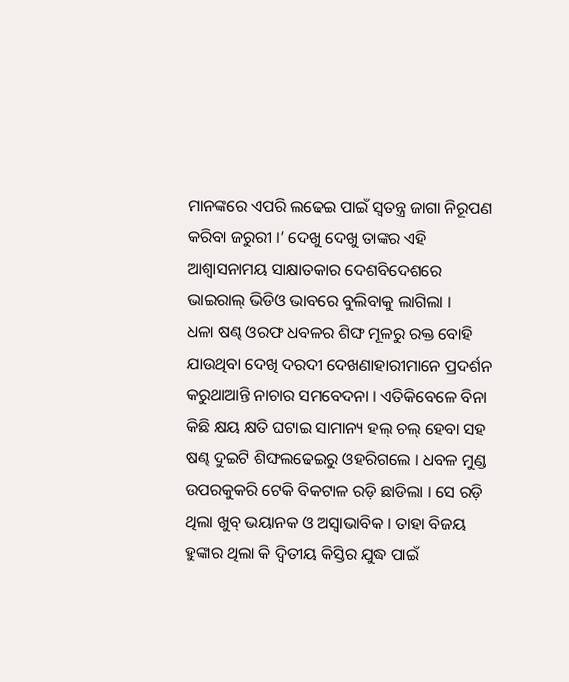ମାନଙ୍କରେ ଏପରି ଲଢେଇ ପାଇଁ ସ୍ଵତନ୍ତ୍ର ଜାଗା ନିରୂପଣ କରିବା ଜରୁରୀ ।’ ଦେଖୁ ଦେଖୁ ତାଙ୍କର ଏହି ଆଶ୍ଵାସନାମୟ ସାକ୍ଷାତକାର ଦେଶବିଦେଶରେ ଭାଇରାଲ୍ ଭିଡିଓ ଭାବରେ ବୁଲିବାକୁ ଲାଗିଲା ।
ଧଳା ଷଣ୍ଢ ଓରଫ ଧବଳର ଶିଙ୍ଘ ମୂଳରୁ ରକ୍ତ ବୋହି ଯାଉଥିବା ଦେଖି ଦରଦୀ ଦେଖଣାହାରୀମାନେ ପ୍ରଦର୍ଶନ କରୁଥାଆନ୍ତି ନାଚାର ସମବେଦନା । ଏତିକିବେଳେ ବିନା କିଛି କ୍ଷୟ କ୍ଷତି ଘଟାଇ ସାମାନ୍ୟ ହଲ୍ ଚଲ୍ ହେବା ସହ ଷଣ୍ଢ ଦୁଇଟି ଶିଙ୍ଘଲଢେଇରୁ ଓହରିଗଲେ । ଧବଳ ମୁଣ୍ଡ ଉପରକୁକରି ଟେକି ବିକଟାଳ ରଡ଼ି ଛାଡିଲା । ସେ ରଡ଼ି ଥିଲା ଖୁବ୍ ଭୟାନକ ଓ ଅସ୍ଵାଭାବିକ । ତାହା ବିଜୟ ହୁଙ୍କାର ଥିଲା କି ଦ୍ଵିତୀୟ କିସ୍ତିର ଯୁଦ୍ଧ ପାଇଁ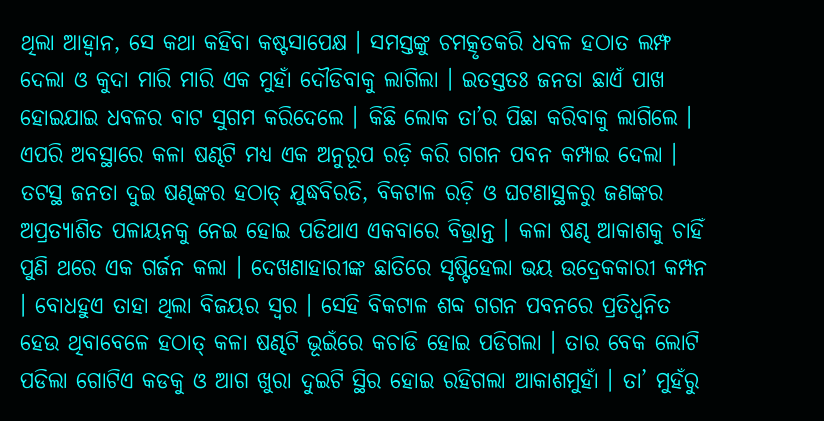ଥିଲା ଆହ୍ଵାନ, ସେ କଥା କହିବା କଷ୍ଟସାପେକ୍ଷ । ସମସ୍ତଙ୍କୁ ଚମତ୍କୃତକରି ଧବଳ ହଠାତ ଲମ୍ଫ ଦେଲା ଓ କୁଦା ମାରି ମାରି ଏକ ମୁହାଁ ଦୌଡିବାକୁ ଲାଗିଲା । ଇତସ୍ତତଃ ଜନତା ଛାଏଁ ପାଖ ହୋଇଯାଇ ଧବଳର ବାଟ ସୁଗମ କରିଦେଲେ । କିଛି ଲୋକ ତା’ର ପିଛା କରିବାକୁ ଲାଗିଲେ ।
ଏପରି ଅବସ୍ଥାରେ କଳା ଷଣ୍ଢଟି ମଧ୍ୟ ଏକ ଅନୁରୂପ ରଡ଼ି କରି ଗଗନ ପବନ କମ୍ପାଇ ଦେଲା । ତଟସ୍ଥ ଜନତା ଦୁଇ ଷଣ୍ଢଙ୍କର ହଠାତ୍ ଯୁଦ୍ଧବିରତି, ବିକଟାଳ ରଡ଼ି ଓ ଘଟଣାସ୍ଥଳରୁ ଜଣଙ୍କର ଅପ୍ରତ୍ୟାଶିତ ପଳାୟନକୁ ନେଇ ହୋଇ ପଡିଥାଏ ଏକବାରେ ବିଭ୍ରାନ୍ତ । କଳା ଷଣ୍ଢ ଆକାଶକୁ ଚାହିଁ ପୁଣି ଥରେ ଏକ ଗର୍ଜନ କଲା । ଦେଖଣାହାରୀଙ୍କ ଛାତିରେ ସୃଷ୍ଟିହେଲା ଭୟ ଉଦ୍ରେକକାରୀ କମ୍ପନ । ବୋଧହୁଏ ତାହା ଥିଲା ବିଜୟର ସ୍ଵର । ସେହି ବିକଟାଳ ଶବ୍ଦ ଗଗନ ପବନରେ ପ୍ରତିଧ୍ଵନିତ ହେଉ ଥିବାବେଳେ ହଠାତ୍ କଳା ଷଣ୍ଢଟି ଭୂଇଁରେ କଚାଡି ହୋଇ ପଡିଗଲା । ତାର ବେକ ଲୋଟି ପଡିଲା ଗୋଟିଏ କଡକୁ ଓ ଆଗ ଖୁରା ଦୁଇଟି ସ୍ଥିର ହୋଇ ରହିଗଲା ଆକାଶମୁହାଁ । ତା’ ମୁହଁରୁ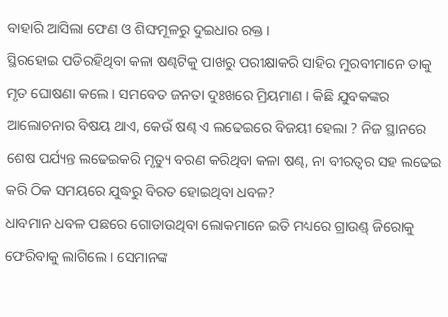ବାହାରି ଆସିଲା ଫେଣ ଓ ଶିଙ୍ଘମୂଳରୁ ଦୁଇଧାର ରକ୍ତ ।
ସ୍ଥିରହୋଇ ପଡିରହିଥିବା କଳା ଷଣ୍ଢଟିକୁ ପାଖରୁ ପରୀକ୍ଷାକରି ସାହିର ମୁରବୀମାନେ ତାକୁ ମୃତ ଘୋଷଣା କଲେ । ସମବେତ ଜନତା ଦୁଃଖରେ ମ୍ରିୟମାଣ । କିଛି ଯୁବକଙ୍କର ଆଲୋଚନାର ବିଷୟ ଥାଏ, କେଉଁ ଷଣ୍ଢ ଏ ଲଢେଇରେ ବିଜୟୀ ହେଲା ? ନିଜ ସ୍ଥାନରେ ଶେଷ ପର୍ଯ୍ୟନ୍ତ ଲଢେଇକରି ମୃତ୍ୟୁ ବରଣ କରିଥିବା କଳା ଷଣ୍ଢ, ନା ବୀରତ୍ଵର ସହ ଲଢେଇ କରି ଠିକ ସମୟରେ ଯୁଦ୍ଧରୁ ବିରତ ହୋଇଥିବା ଧବଳ?
ଧାବମାନ ଧବଳ ପଛରେ ଗୋଡାଉଥିବା ଲୋକମାନେ ଇତି ମଧ୍ୟରେ ଗ୍ରାଉଣ୍ଡ୍ ଜିରୋକୁ ଫେରିବାକୁ ଲାଗିଲେ । ସେମାନଙ୍କ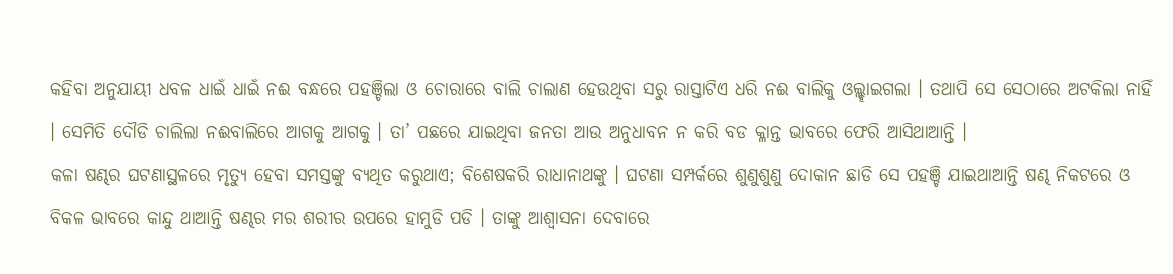କହିବା ଅନୁଯାୟୀ ଧବଳ ଧାଇଁ ଧାଇଁ ନଈ ବନ୍ଧରେ ପହଞ୍ଚିଲା ଓ ଚୋରାରେ ବାଲି ଚାଲାଣ ହେଉଥିବା ସରୁ ରାସ୍ତାଟିଏ ଧରି ନଈ ବାଲିକୁ ଓଲ୍ଲ୍ହାଇଗଲା । ତଥାପି ସେ ସେଠାରେ ଅଟକିଲା ନାହିଁ । ସେମିତି ଦୌଡି ଚାଲିଲା ନଈବାଲିରେ ଆଗକୁ ଆଗକୁ । ତା’ ପଛରେ ଯାଇଥିବା ଜନତା ଆଉ ଅନୁଧାବନ ନ କରି ବଡ କ୍ଳାନ୍ତ ଭାବରେ ଫେରି ଆସିଥାଆନ୍ତି ।
କଳା ଷଣ୍ଢର ଘଟଣାସ୍ଥଳରେ ମୃତ୍ୟୁ ହେବା ସମସ୍ତଙ୍କୁ ବ୍ୟଥିତ କରୁଥାଏ; ବିଶେଷକରି ରାଧାନାଥଙ୍କୁ । ଘଟଣା ସମ୍ପର୍କରେ ଶୁଣୁଶୁଣୁ ଦୋକାନ ଛାଡି ସେ ପହଞ୍ଚି ଯାଇଥାଆନ୍ତି ଷଣ୍ଢ ନିକଟରେ ଓ ବିକଳ ଭାବରେ କାନ୍ଦୁ ଥାଆନ୍ତି ଷଣ୍ଢର ମର ଶରୀର ଉପରେ ହାମୁଡି ପଡି । ତାଙ୍କୁ ଆଶ୍ଵାସନା ଦେବାରେ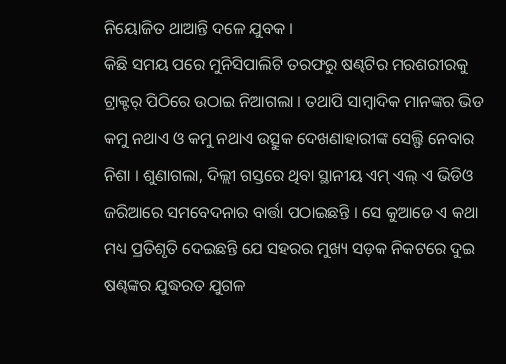ନିୟୋଜିତ ଥାଆନ୍ତି ଦଳେ ଯୁବକ ।
କିଛି ସମୟ ପରେ ମୁନିସିପାଲିଟି ତରଫରୁ ଷଣ୍ଢଟିର ମରଶରୀରକୁ ଟ୍ରାକ୍ଟର୍ ପିଠିରେ ଉଠାଇ ନିଆଗଲା । ତଥାପି ସାମ୍ବାଦିକ ମାନଙ୍କର ଭିଡ କମୁ ନଥାଏ ଓ କମୁ ନଥାଏ ଉତ୍ସୁକ ଦେଖଣାହାରୀଙ୍କ ସେଲ୍ଫି ନେବାର ନିଶା । ଶୁଣାଗଲା, ଦିଲ୍ଲୀ ଗସ୍ତରେ ଥିବା ସ୍ଥାନୀୟ ଏମ୍ ଏଲ୍ ଏ ଭିଡିଓ ଜରିଆରେ ସମବେଦନାର ବାର୍ତ୍ତା ପଠାଇଛନ୍ତି । ସେ କୁଆଡେ ଏ କଥା ମଧ୍ୟ ପ୍ରତିଶୃତି ଦେଇଛନ୍ତି ଯେ ସହରର ମୁଖ୍ୟ ସଡ଼କ ନିକଟରେ ଦୁଇ ଷଣ୍ଢଙ୍କର ଯୁଦ୍ଧରତ ଯୁଗଳ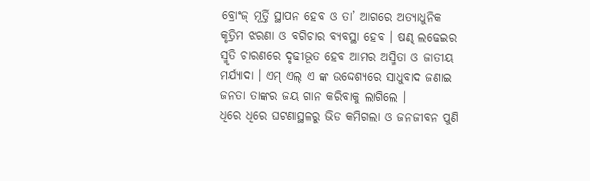ବ୍ରୋଂଜ୍ ମୂର୍ତ୍ତି ସ୍ଥାପନ ହେବ ଓ ତା’ ଆଗରେ ଅତ୍ୟାଧୁନିକ କୃତ୍ରିମ ଝରଣା ଓ ବଗିଚାର ବ୍ୟବସ୍ଥା ହେବ । ଷଣ୍ଢ ଲଢେଇର ସ୍ମୃତି ଚାରଣରେ ଦୃଢୀଭୂତ ହେବ ଆମର ଅସ୍ମିତା ଓ ଜାତୀୟ ମର୍ଯ୍ୟାଦା । ଏମ୍ ଏଲ୍ ଏ ଙ୍କ ଉଦ୍ଦେଶ୍ୟରେ ସାଧୁବାଦ ଜଣାଇ ଜନତା ତାଙ୍କର ଜୟ ଗାନ କରିବାକୁ ଲାଗିଲେ ।
ଧିରେ ଧିରେ ଘଟଣାସ୍ଥଳରୁ ଭିଡ କମିଗଲା ଓ ଜନଜୀବନ ପୁଣି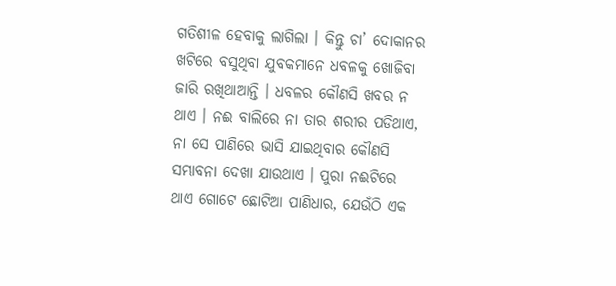ଗତିଶୀଳ ହେବାକୁ ଲାଗିଲା । କିନ୍ତୁ ଚା’ ଦୋକାନର ଖଟିରେ ବସୁଥିବା ଯୁବକମାନେ ଧବଳକୁ ଖୋଜିବା ଜାରି ରଖିଥାଆନ୍ତି । ଧବଳର କୌଣସି ଖବର ନ ଥାଏ । ନଈ ବାଲିରେ ନା ତାର ଶରୀର ପଡିଥାଏ, ନା ସେ ପାଣିରେ ଭାସି ଯାଇଥିବାର କୌଣସି ସମ୍ଭାବନା ଦେଖା ଯାଉଥାଏ । ପୁରା ନଈଟିରେ ଥାଏ ଗୋଟେ ଛୋଟିଆ ପାଣିଧାର, ଯେଉଁଠି ଏକ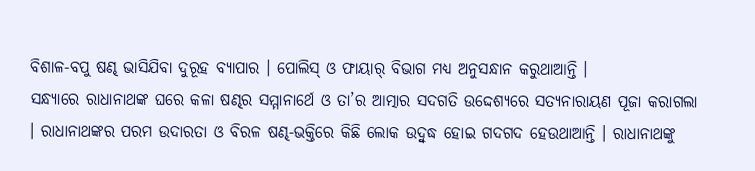ବିଶାଳ-ବପୁ ଷଣ୍ଢ ଭାସିଯିବା ଦୁରୂହ ବ୍ୟାପାର । ପୋଲିସ୍ ଓ ଫାୟାର୍ ବିଭାଗ ମଧ୍ୟ ଅନୁସନ୍ଧାନ କରୁଥାଆନ୍ତି ।
ସନ୍ଧ୍ୟାରେ ରାଧାନାଥଙ୍କ ଘରେ କଳା ଷଣ୍ଢର ସମ୍ମାନାର୍ଥେ ଓ ତା’ର ଆତ୍ମାର ସଦଗତି ଉଦ୍ଦେଶ୍ୟରେ ସତ୍ୟନାରାୟଣ ପୂଜା କରାଗଲା । ରାଧାନାଥଙ୍କର ପରମ ଉଦାରତା ଓ ବିରଳ ଷଣ୍ଢ-ଭକ୍ତିରେ କିଛି ଲୋକ ଉଦ୍ବୁଦ୍ଧ ହୋଇ ଗଦଗଦ ହେଉଥାଆନ୍ତି । ରାଧାନାଥଙ୍କୁ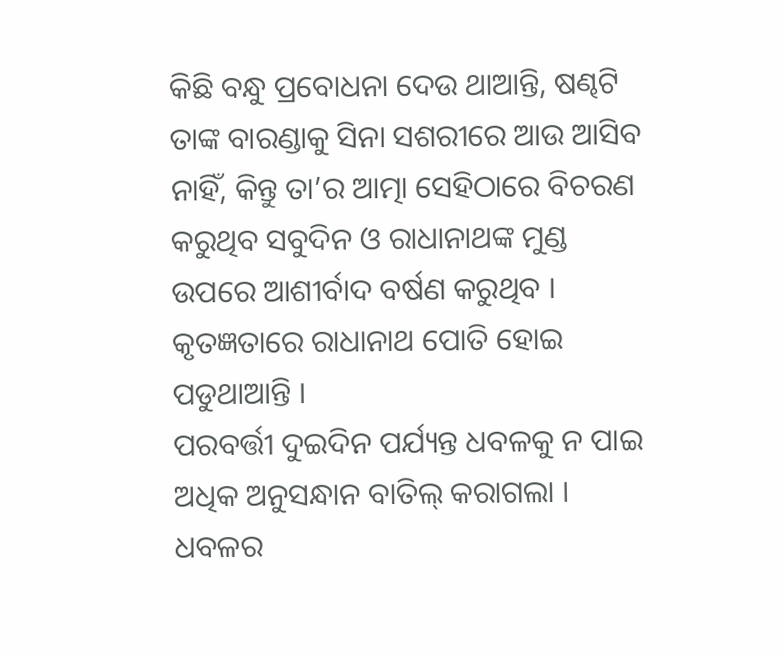କିଛି ବନ୍ଧୁ ପ୍ରବୋଧନା ଦେଉ ଥାଆନ୍ତି, ଷଣ୍ଢଟି ତାଙ୍କ ବାରଣ୍ଡାକୁ ସିନା ସଶରୀରେ ଆଉ ଆସିବ ନାହିଁ, କିନ୍ତୁ ତା’ର ଆତ୍ମା ସେହିଠାରେ ବିଚରଣ କରୁଥିବ ସବୁଦିନ ଓ ରାଧାନାଥଙ୍କ ମୁଣ୍ଡ ଉପରେ ଆଶୀର୍ବାଦ ବର୍ଷଣ କରୁଥିବ । କୃତଜ୍ଞତାରେ ରାଧାନାଥ ପୋତି ହୋଇ ପଡୁଥାଆନ୍ତି ।
ପରବର୍ତ୍ତୀ ଦୁଇଦିନ ପର୍ଯ୍ୟନ୍ତ ଧବଳକୁ ନ ପାଇ ଅଧିକ ଅନୁସନ୍ଧାନ ବାତିଲ୍ କରାଗଲା । ଧବଳର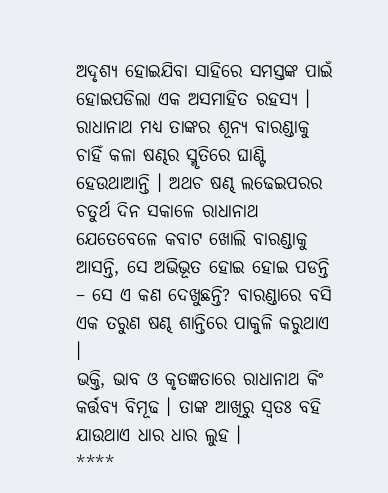ଅଦୃଶ୍ୟ ହୋଇଯିବା ସାହିରେ ସମସ୍ତଙ୍କ ପାଇଁ ହୋଇପଡିଲା ଏକ ଅସମାହିତ ରହସ୍ୟ । ରାଧାନାଥ ମଧ୍ୟ ତାଙ୍କର ଶୂନ୍ୟ ବାରଣ୍ଡାକୁ ଚାହିଁ କଳା ଷଣ୍ଢର ସ୍ମୃତିରେ ଘାଣ୍ଟି ହେଉଥାଆନ୍ତି । ଅଥଚ ଷଣ୍ଢ ଲଢେଇପରର ଚତୁର୍ଥ ଦିନ ସକାଳେ ରାଧାନାଥ ଯେତେବେଳେ କବାଟ ଖୋଲି ବାରଣ୍ଡାକୁ ଆସନ୍ତି, ସେ ଅଭିଭୂତ ହୋଇ ହୋଇ ପଡନ୍ତି – ସେ ଏ କଣ ଦେଖୁଛନ୍ତି? ବାରଣ୍ଡାରେ ବସି ଏକ ତରୁଣ ଷଣ୍ଢ ଶାନ୍ତିରେ ପାକୁଳି କରୁଥାଏ ।
ଭକ୍ତି, ଭାବ ଓ କୃତଜ୍ଞତାରେ ରାଧାନାଥ କିଂ କର୍ତ୍ତବ୍ୟ ବିମୂଢ । ତାଙ୍କ ଆଖିରୁ ସ୍ଵତଃ ବହି ଯାଉଥାଏ ଧାର ଧାର ଲୁହ ।
****